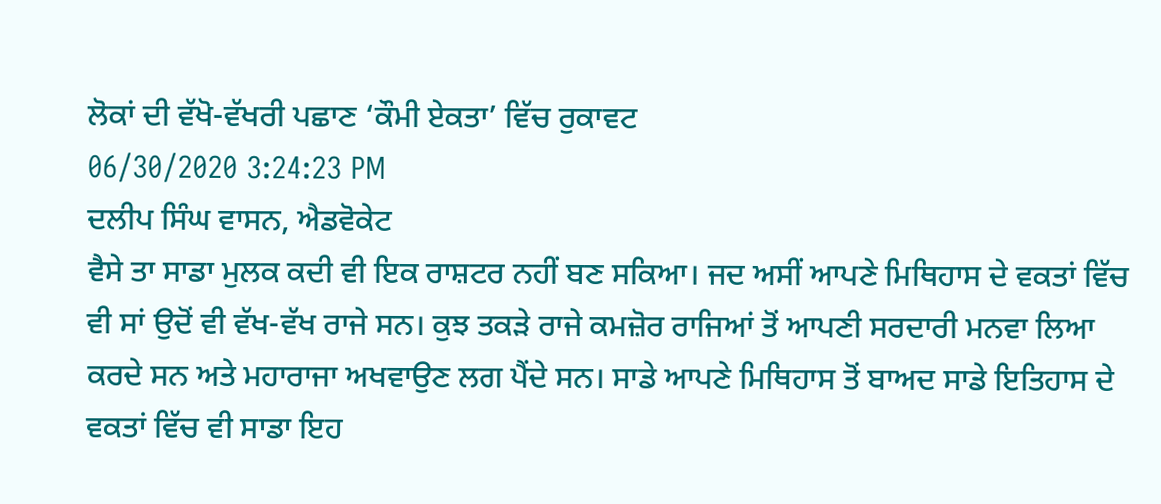ਲੋਕਾਂ ਦੀ ਵੱਖੋ-ਵੱਖਰੀ ਪਛਾਣ ‘ਕੌਮੀ ਏਕਤਾ’ ਵਿੱਚ ਰੁਕਾਵਟ
06/30/2020 3:24:23 PM
ਦਲੀਪ ਸਿੰਘ ਵਾਸਨ, ਐਡਵੋਕੇਟ
ਵੈਸੇ ਤਾ ਸਾਡਾ ਮੁਲਕ ਕਦੀ ਵੀ ਇਕ ਰਾਸ਼ਟਰ ਨਹੀਂ ਬਣ ਸਕਿਆ। ਜਦ ਅਸੀਂ ਆਪਣੇ ਮਿਥਿਹਾਸ ਦੇ ਵਕਤਾਂ ਵਿੱਚ ਵੀ ਸਾਂ ਉਦੋਂ ਵੀ ਵੱਖ-ਵੱਖ ਰਾਜੇ ਸਨ। ਕੁਝ ਤਕੜੇ ਰਾਜੇ ਕਮਜ਼ੋਰ ਰਾਜਿਆਂ ਤੋਂ ਆਪਣੀ ਸਰਦਾਰੀ ਮਨਵਾ ਲਿਆ ਕਰਦੇ ਸਨ ਅਤੇ ਮਹਾਰਾਜਾ ਅਖਵਾਉਣ ਲਗ ਪੈਂਦੇ ਸਨ। ਸਾਡੇ ਆਪਣੇ ਮਿਥਿਹਾਸ ਤੋਂ ਬਾਅਦ ਸਾਡੇ ਇਤਿਹਾਸ ਦੇ ਵਕਤਾਂ ਵਿੱਚ ਵੀ ਸਾਡਾ ਇਹ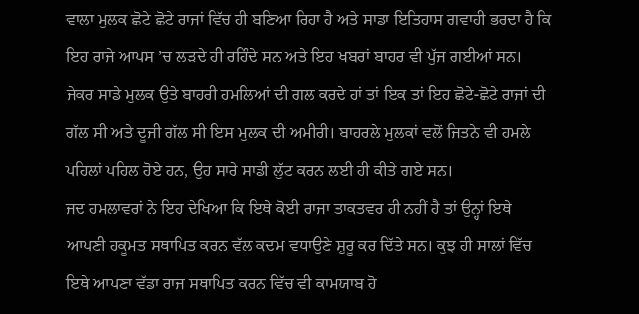ਵਾਲਾ ਮੁਲਕ ਛੋਟੇ ਛੋਟੇ ਰਾਜਾਂ ਵਿੱਚ ਹੀ ਬਣਿਆ ਰਿਹਾ ਹੈ ਅਤੇ ਸਾਡਾ ਇਤਿਹਾਸ ਗਵਾਹੀ ਭਰਦਾ ਹੈ ਕਿ ਇਹ ਰਾਜੇ ਆਪਸ ’ਚ ਲੜਦੇ ਹੀ ਰਹਿੰਦੇ ਸਨ ਅਤੇ ਇਹ ਖਬਰਾਂ ਬਾਹਰ ਵੀ ਪੁੱਜ ਗਈਆਂ ਸਨ। ਜੇਕਰ ਸਾਡੇ ਮੁਲਕ ਉਤੇ ਬਾਹਰੀ ਹਮਲਿਆਂ ਦੀ ਗਲ ਕਰਦੇ ਹਾਂ ਤਾਂ ਇਕ ਤਾਂ ਇਹ ਛੋਟੇ-ਛੋਟੇ ਰਾਜਾਂ ਦੀ ਗੱਲ ਸੀ ਅਤੇ ਦੂਜੀ ਗੱਲ ਸੀ ਇਸ ਮੁਲਕ ਦੀ ਅਮੀਰੀ। ਬਾਹਰਲੇ ਮੁਲਕਾਂ ਵਲੋਂ ਜਿਤਨੇ ਵੀ ਹਮਲੇ ਪਹਿਲਾਂ ਪਹਿਲ ਹੋਏ ਹਨ, ਉਹ ਸਾਰੇ ਸਾਡੀ ਲੁੱਟ ਕਰਨ ਲਈ ਹੀ ਕੀਤੇ ਗਏ ਸਨ।
ਜਦ ਹਮਲਾਵਰਾਂ ਨੇ ਇਹ ਦੇਖਿਆ ਕਿ ਇਥੇ ਕੋਈ ਰਾਜਾ ਤਾਕਤਵਰ ਹੀ ਨਹੀਂ ਹੈ ਤਾਂ ਉਨ੍ਹਾਂ ਇਥੇ ਆਪਣੀ ਹਕੂਮਤ ਸਥਾਪਿਤ ਕਰਨ ਵੱਲ ਕਦਮ ਵਧਾਉਣੇ ਸ਼ੁਰੂ ਕਰ ਦਿੱਤੇ ਸਨ। ਕੁਝ ਹੀ ਸਾਲਾਂ ਵਿੱਚ ਇਥੇ ਆਪਣਾ ਵੱਡਾ ਰਾਜ ਸਥਾਪਿਤ ਕਰਨ ਵਿੱਚ ਵੀ ਕਾਮਯਾਬ ਹੋ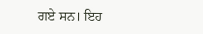ਗਏ ਸਨ। ਇਹ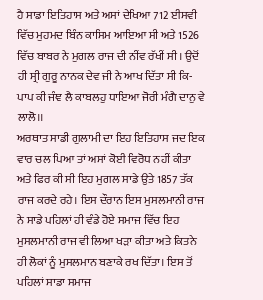ਹੈ ਸਾਡਾ ਇਤਿਹਾਸ ਅਤੇ ਅਸਾਂ ਦੇਖਿਆ 712 ਈਸਵੀ ਵਿੱਚ ਮੁਹਮਦ ਬਿੰਨ ਕਾਸਿਮ ਆਇਆ ਸੀ ਅਤੇ 1526 ਵਿੱਚ ਬਾਬਰ ਨੇ ਮੁਗਲ ਰਾਜ ਦੀ ਨੀਂਵ ਰੱਖੀਂ ਸੀ। ਉਦੋਂ ਹੀ ਸ੍ਰੀ ਗੁਰੂ ਨਾਨਕ ਦੇਵ ਜੀ ਨੇ ਆਖ ਦਿੱਤਾ ਸੀ ਕਿ-
ਪਾਪ ਕੀ ਜੰਞ ਲੈ ਕਾਬਲਹੁ ਧਾਇਆ ਜੋਰੀ ਮੰਗੈ ਦਾਨੁ ਵੇ ਲਾਲੋ।।
ਅਰਥਾਤ ਸਾਡੀ ਗੁਲਾਮੀ ਦਾ ਇਹ ਇਤਿਹਾਸ ਜਦ ਇਕ ਵਾਰ ਚਲ ਪਿਆ ਤਾਂ ਅਸਾਂ ਕੋਈ ਵਿਰੋਧ ਨਹੀਂ ਕੀਤਾ ਅਤੇ ਫਿਰ ਕੀ ਸੀ ਇਹ ਮੁਗਲ ਸਾਡੇ ਉਤੇ 1857 ਤੱਕ ਰਾਜ ਕਰਦੇ ਰਹੇ। ਇਸ ਦੌਰਾਨ ਇਸ ਮੁਸਲਮਾਨੀ ਰਾਜ ਨੇ ਸਾਡੇ ਪਹਿਲਾਂ ਹੀ ਵੰਡੇ ਹੋਏ ਸਮਾਜ ਵਿੱਚ ਇਹ ਮੁਸਲਮਾਨੀ ਰਾਜ ਵੀ ਲਿਆ ਖੜਾ ਕੀਤਾ ਅਤੇ ਕਿਤਨੇ ਹੀ ਲੋਕਾਂ ਨੂੰ ਮੁਸਲਮਾਨ ਬਣਾਕੇ ਰਖ ਦਿੱਤਾ। ਇਸ ਤੋਂ ਪਹਿਲਾਂ ਸਾਡਾ ਸਮਾਜ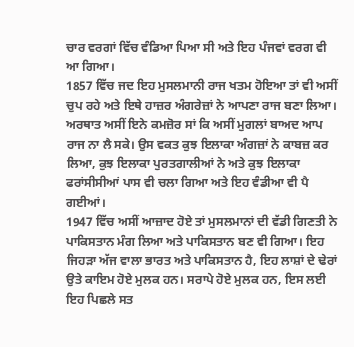ਚਾਰ ਵਰਗਾਂ ਵਿੱਚ ਵੰਡਿਆ ਪਿਆ ਸੀ ਅਤੇ ਇਹ ਪੰਜਵਾਂ ਵਰਗ ਵੀ ਆ ਗਿਆ।
1857 ਵਿੱਚ ਜਦ ਇਹ ਮੁਸਲਮਾਨੀ ਰਾਜ ਖਤਮ ਹੋਇਆ ਤਾਂ ਵੀ ਅਸੀਂ ਚੁਪ ਰਹੇ ਅਤੇ ਇਥੇ ਹਾਜ਼ਰ ਅੰਗਰੇਜ਼ਾਂ ਨੇ ਆਪਣਾ ਰਾਜ ਬਣਾ ਲਿਆ। ਅਰਥਾਤ ਅਸੀਂ ਇਨੇ ਕਮਜ਼ੋਰ ਸਾਂ ਕਿ ਅਸੀਂ ਮੁਗਲਾਂ ਬਾਅਦ ਆਪ ਰਾਜ ਨਾ ਲੈ ਸਕੇ। ਉਸ ਵਕਤ ਕੁਝ ਇਲਾਕਾ ਅੰਗਜ਼ਾਂ ਨੇ ਕਾਬਜ਼ ਕਰ ਲਿਆ, ਕੁਝ ਇਲਾਕਾ ਪੁਰਤਗਾਲੀਆਂ ਨੇ ਅਤੇ ਕੁਝ ਇਲਾਕਾ ਫਰਾਂਸੀਸੀਆਂ ਪਾਸ ਵੀ ਚਲਾ ਗਿਆ ਅਤੇ ਇਹ ਵੰਡੀਆ ਵੀ ਪੈ ਗਈਆਂ।
1947 ਵਿੱਚ ਅਸੀਂ ਆਜ਼ਾਦ ਹੋਏ ਤਾਂ ਮੁਸਲਮਾਨਾਂ ਦੀ ਵੱਡੀ ਗਿਣਤੀ ਨੇ ਪਾਕਿਸਤਾਨ ਮੰਗ ਲਿਆ ਅਤੇ ਪਾਕਿਸਤਾਨ ਬਣ ਵੀ ਗਿਆ। ਇਹ ਜਿਹੜਾ ਅੱਜ ਵਾਲਾ ਭਾਰਤ ਅਤੇ ਪਾਕਿਸਤਾਨ ਹੈ, ਇਹ ਲਾਸ਼ਾਂ ਦੇ ਢੇਰਾਂ ਉਤੇ ਕਾਇਮ ਹੋਏ ਮੁਲਕ ਹਨ। ਸਰਾਪੇ ਹੋਏ ਮੁਲਕ ਹਨ, ਇਸ ਲਈ ਇਹ ਪਿਛਲੇ ਸਤ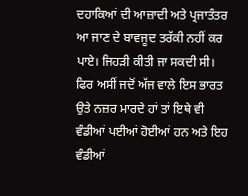ਦਹਾਕਿਆਂ ਦੀ ਆਜ਼ਾਦੀ ਅਤੇ ਪ੍ਰਜਾਤੰਤਰ ਆ ਜਾਣ ਦੇ ਬਾਵਜੂਦ ਤਰੱਕੀ ਨਹੀਂ ਕਰ ਪਾਏ। ਜਿਹੜੀ ਕੀਤੀ ਜਾ ਸਕਦੀ ਸੀ। ਫਿਰ ਅਸੀਂ ਜਦੋਂ ਅੱਜ ਵਾਲੇ ਇਸ ਭਾਰਤ ਉਤੇ ਨਜ਼ਰ ਮਾਰਦੇ ਹਾਂ ਤਾਂ ਇਥੇ ਵੀ ਵੰਡੀਆਂ ਪਈਆਂ ਹੋਈਆਂ ਹਨ ਅਤੇ ਇਹ ਵੰਡੀਆਂ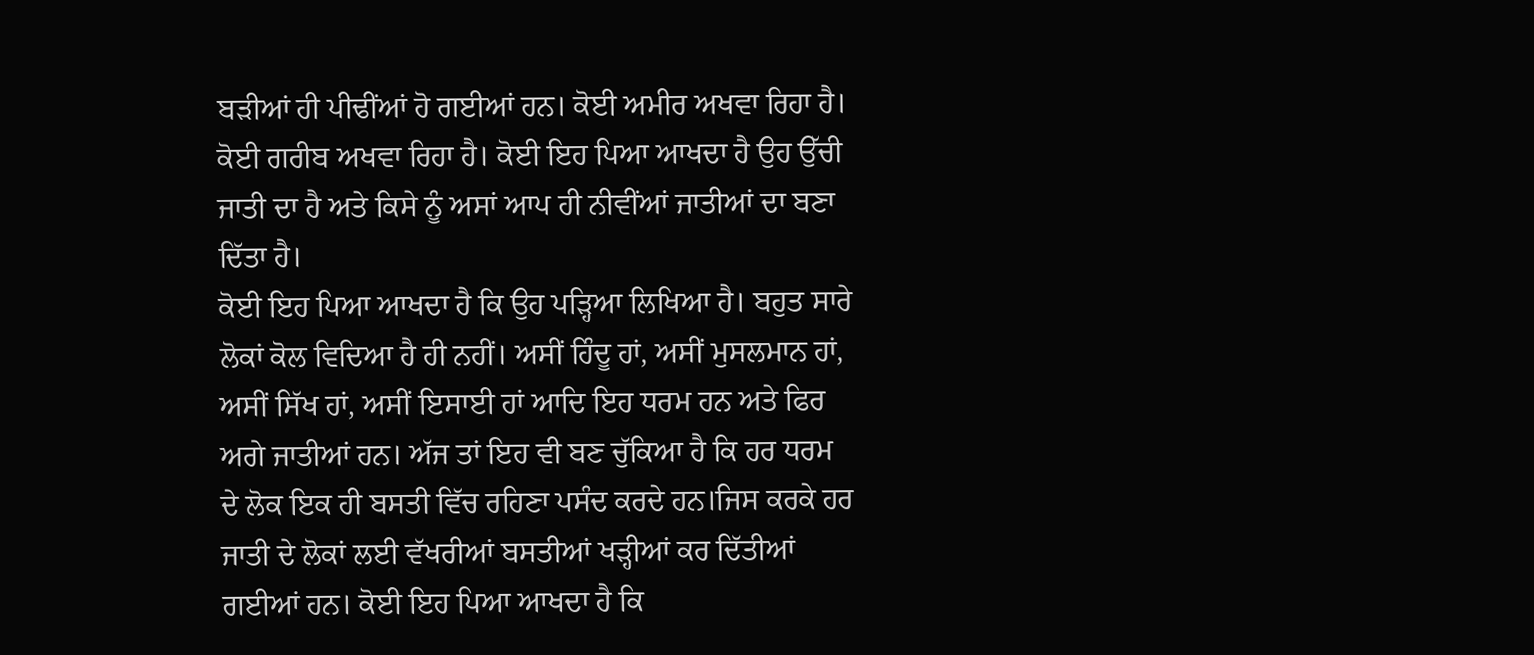ਬੜੀਆਂ ਹੀ ਪੀਢੀਂਆਂ ਹੋ ਗਈਆਂ ਹਨ। ਕੋਈ ਅਮੀਰ ਅਖਵਾ ਰਿਹਾ ਹੈ। ਕੋਈ ਗਰੀਬ ਅਖਵਾ ਰਿਹਾ ਹੈ। ਕੋਈ ਇਹ ਪਿਆ ਆਖਦਾ ਹੈ ਉਹ ਉੱਚੀ ਜਾਤੀ ਦਾ ਹੈ ਅਤੇ ਕਿਸੇ ਨੂੰ ਅਸਾਂ ਆਪ ਹੀ ਨੀਵੀਂਆਂ ਜਾਤੀਆਂ ਦਾ ਬਣਾ ਦਿੱਤਾ ਹੈ।
ਕੋਈ ਇਹ ਪਿਆ ਆਖਦਾ ਹੈ ਕਿ ਉਹ ਪੜ੍ਹਿਆ ਲਿਖਿਆ ਹੈ। ਬਹੁਤ ਸਾਰੇ ਲੋਕਾਂ ਕੋਲ ਵਿਦਿਆ ਹੈ ਹੀ ਨਹੀਂ। ਅਸੀਂ ਹਿੰਦੂ ਹਾਂ, ਅਸੀਂ ਮੁਸਲਮਾਨ ਹਾਂ, ਅਸੀਂ ਸਿੱਖ ਹਾਂ, ਅਸੀਂ ਇਸਾਈ ਹਾਂ ਆਦਿ ਇਹ ਧਰਮ ਹਨ ਅਤੇ ਫਿਰ ਅਗੇ ਜਾਤੀਆਂ ਹਨ। ਅੱਜ ਤਾਂ ਇਹ ਵੀ ਬਣ ਚੁੱਕਿਆ ਹੈ ਕਿ ਹਰ ਧਰਮ ਦੇ ਲੋਕ ਇਕ ਹੀ ਬਸਤੀ ਵਿੱਚ ਰਹਿਣਾ ਪਸੰਦ ਕਰਦੇ ਹਨ।ਜਿਸ ਕਰਕੇ ਹਰ ਜਾਤੀ ਦੇ ਲੋਕਾਂ ਲਈ ਵੱਖਰੀਆਂ ਬਸਤੀਆਂ ਖੜ੍ਹੀਆਂ ਕਰ ਦਿੱਤੀਆਂ ਗਈਆਂ ਹਨ। ਕੋਈ ਇਹ ਪਿਆ ਆਖਦਾ ਹੈ ਕਿ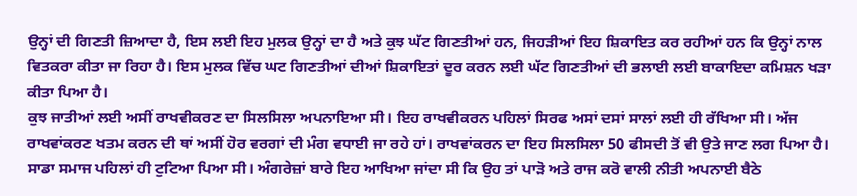ਉਨ੍ਹਾਂ ਦੀ ਗਿਣਤੀ ਜ਼ਿਆਦਾ ਹੈ, ਇਸ ਲਈ ਇਹ ਮੁਲਕ ਉਨ੍ਹਾਂ ਦਾ ਹੈ ਅਤੇ ਕੁਝ ਘੱਟ ਗਿਣਤੀਆਂ ਹਨ, ਜਿਹੜੀਆਂ ਇਹ ਸ਼ਿਕਾਇਤ ਕਰ ਰਹੀਆਂ ਹਨ ਕਿ ਉਨ੍ਹਾਂ ਨਾਲ ਵਿਤਕਰਾ ਕੀਤਾ ਜਾ ਰਿਹਾ ਹੈ। ਇਸ ਮੁਲਕ ਵਿੱਚ ਘਟ ਗਿਣਤੀਆਂ ਦੀਆਂ ਸ਼ਿਕਾਇਤਾਂ ਦੂਰ ਕਰਨ ਲਈ ਘੱਟ ਗਿਣਤੀਆਂ ਦੀ ਭਲਾਈ ਲਈ ਬਾਕਾਇਦਾ ਕਮਿਸ਼ਨ ਖੜਾ ਕੀਤਾ ਪਿਆ ਹੈ।
ਕੁਝ ਜਾਤੀਆਂ ਲਈ ਅਸੀਂ ਰਾਖਵੀਕਰਣ ਦਾ ਸਿਲਸਿਲਾ ਅਪਨਾਇਆ ਸੀ। ਇਹ ਰਾਖਵੀਕਰਨ ਪਹਿਲਾਂ ਸਿਰਫ ਅਸਾਂ ਦਸਾਂ ਸਾਲਾਂ ਲਈ ਹੀ ਰੱਖਿਆ ਸੀ। ਅੱਜ ਰਾਖਵਾਂਕਰਣ ਖਤਮ ਕਰਨ ਦੀ ਥਾਂ ਅਸੀਂ ਹੋਰ ਵਰਗਾਂ ਦੀ ਮੰਗ ਵਧਾਈ ਜਾ ਰਹੇ ਹਾਂ। ਰਾਖਵਾਂਕਰਨ ਦਾ ਇਹ ਸਿਲਸਿਲਾ 50 ਫੀਸਦੀ ਤੋਂ ਵੀ ਉਤੇ ਜਾਣ ਲਗ ਪਿਆ ਹੈ।
ਸਾਡਾ ਸਮਾਜ ਪਹਿਲਾਂ ਹੀ ਟੁਟਿਆ ਪਿਆ ਸੀ। ਅੰਗਰੇਜ਼ਾਂ ਬਾਰੇ ਇਹ ਆਖਿਆ ਜਾਂਦਾ ਸੀ ਕਿ ਉਹ ਤਾਂ ਪਾੜੋ ਅਤੇ ਰਾਜ ਕਰੋ ਵਾਲੀ ਨੀਤੀ ਅਪਨਾਈ ਬੈਠੇ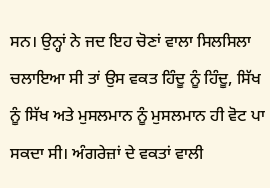ਸਨ। ਉਨ੍ਹਾਂ ਨੇ ਜਦ ਇਹ ਚੋਣਾਂ ਵਾਲਾ ਸਿਲਸਿਲਾ ਚਲਾਇਆ ਸੀ ਤਾਂ ਉਸ ਵਕਤ ਹਿੰਦੂ ਨੂੰ ਹਿੰਦੂ, ਸਿੱਖ ਨੂੰ ਸਿੱਖ ਅਤੇ ਮੁਸਲਮਾਨ ਨੂੰ ਮੁਸਲਮਾਨ ਹੀ ਵੋਟ ਪਾ ਸਕਦਾ ਸੀ। ਅੰਗਰੇਜ਼ਾਂ ਦੇ ਵਕਤਾਂ ਵਾਲੀ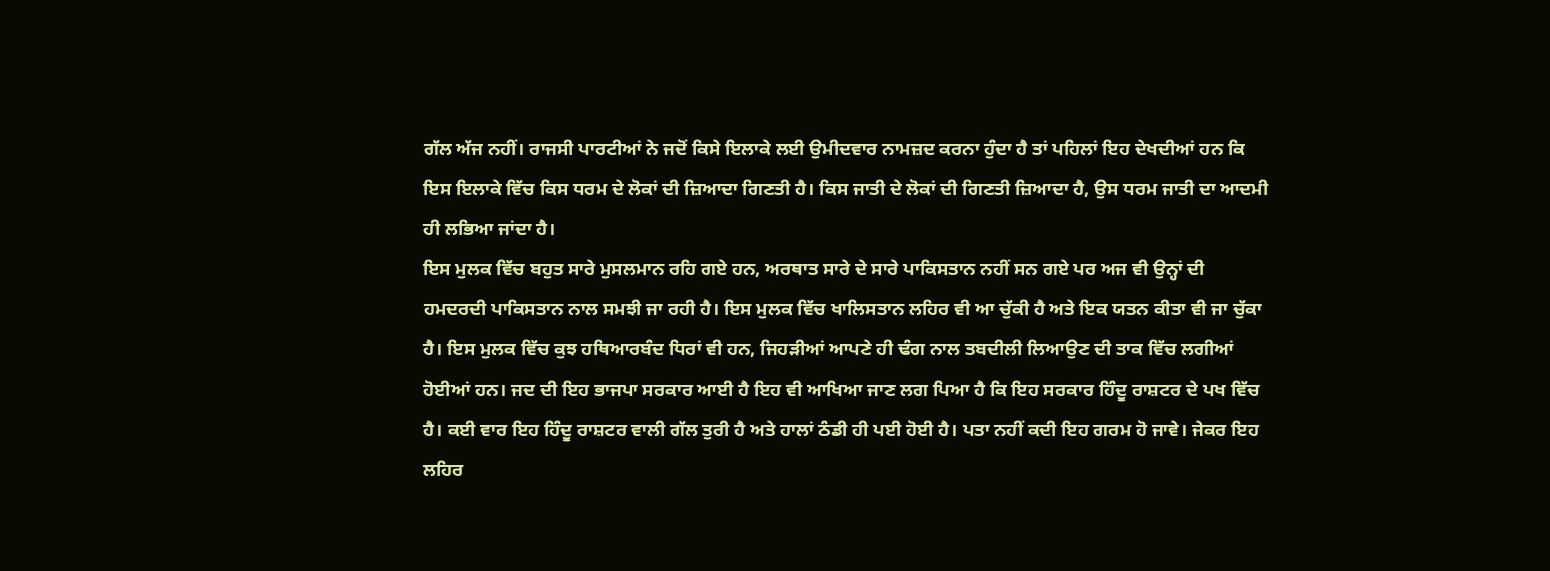ਗੱਲ ਅੱਜ ਨਹੀਂ। ਰਾਜਸੀ ਪਾਰਟੀਆਂ ਨੇ ਜਦੋਂ ਕਿਸੇ ਇਲਾਕੇ ਲਈ ਉਮੀਦਵਾਰ ਨਾਮਜ਼ਦ ਕਰਨਾ ਹੁੰਦਾ ਹੈ ਤਾਂ ਪਹਿਲਾਂ ਇਹ ਦੇਖਦੀਆਂ ਹਨ ਕਿ ਇਸ ਇਲਾਕੇ ਵਿੱਚ ਕਿਸ ਧਰਮ ਦੇ ਲੋਕਾਂ ਦੀ ਜ਼ਿਆਦਾ ਗਿਣਤੀ ਹੈ। ਕਿਸ ਜਾਤੀ ਦੇ ਲੋਕਾਂ ਦੀ ਗਿਣਤੀ ਜ਼ਿਆਦਾ ਹੈ, ਉਸ ਧਰਮ ਜਾਤੀ ਦਾ ਆਦਮੀ ਹੀ ਲਭਿਆ ਜਾਂਦਾ ਹੈ।
ਇਸ ਮੁਲਕ ਵਿੱਚ ਬਹੁਤ ਸਾਰੇ ਮੁਸਲਮਾਨ ਰਹਿ ਗਏ ਹਨ, ਅਰਥਾਤ ਸਾਰੇ ਦੇ ਸਾਰੇ ਪਾਕਿਸਤਾਨ ਨਹੀਂ ਸਨ ਗਏ ਪਰ ਅਜ ਵੀ ਉਨ੍ਹਾਂ ਦੀ ਹਮਦਰਦੀ ਪਾਕਿਸਤਾਨ ਨਾਲ ਸਮਝੀ ਜਾ ਰਹੀ ਹੈ। ਇਸ ਮੁਲਕ ਵਿੱਚ ਖਾਲਿਸਤਾਨ ਲਹਿਰ ਵੀ ਆ ਚੁੱਕੀ ਹੈ ਅਤੇ ਇਕ ਯਤਨ ਕੀਤਾ ਵੀ ਜਾ ਚੁੱਕਾ ਹੈ। ਇਸ ਮੁਲਕ ਵਿੱਚ ਕੁਝ ਹਥਿਆਰਬੰਦ ਧਿਰਾਂ ਵੀ ਹਨ, ਜਿਹੜੀਆਂ ਆਪਣੇ ਹੀ ਢੰਗ ਨਾਲ ਤਬਦੀਲੀ ਲਿਆਉਣ ਦੀ ਤਾਕ ਵਿੱਚ ਲਗੀਆਂ ਹੋਈਆਂ ਹਨ। ਜਦ ਦੀ ਇਹ ਭਾਜਪਾ ਸਰਕਾਰ ਆਈ ਹੈ ਇਹ ਵੀ ਆਖਿਆ ਜਾਣ ਲਗ ਪਿਆ ਹੈ ਕਿ ਇਹ ਸਰਕਾਰ ਹਿੰਦੂ ਰਾਸ਼ਟਰ ਦੇ ਪਖ ਵਿੱਚ ਹੈ। ਕਈ ਵਾਰ ਇਹ ਹਿੰਦੂ ਰਾਸ਼ਟਰ ਵਾਲੀ ਗੱਲ ਤੁਰੀ ਹੈ ਅਤੇ ਹਾਲਾਂ ਠੰਡੀ ਹੀ ਪਈ ਹੋਈ ਹੈ। ਪਤਾ ਨਹੀਂ ਕਦੀ ਇਹ ਗਰਮ ਹੋ ਜਾਵੇ। ਜੇਕਰ ਇਹ ਲਹਿਰ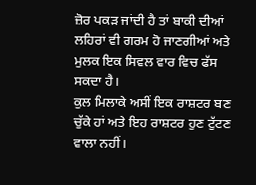ਜ਼ੋਰ ਪਕੜ ਜਾਂਦੀ ਹੈ ਤਾਂ ਬਾਕੀ ਦੀਆਂ ਲਹਿਰਾਂ ਵੀ ਗਰਮ ਹੋ ਜਾਣਗੀਆਂ ਅਤੇ ਮੁਲਕ ਇਕ ਸਿਵਲ ਵਾਰ ਵਿਚ ਫੱਸ ਸਕਦਾ ਹੈ।
ਕੁਲ ਮਿਲਾਕੇ ਅਸੀਂ ਇਕ ਰਾਸ਼ਟਰ ਬਣ ਚੁੱਕੇ ਹਾਂ ਅਤੇ ਇਹ ਰਾਸ਼ਟਰ ਹੁਣ ਟੁੱਟਣ ਵਾਲਾ ਨਹੀਂ।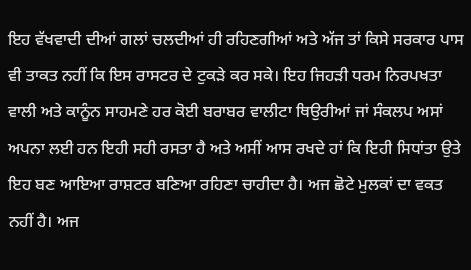ਇਹ ਵੱਖਵਾਦੀ ਦੀਆਂ ਗਲਾਂ ਚਲਦੀਆਂ ਹੀ ਰਹਿਣਗੀਆਂ ਅਤੇ ਅੱਜ ਤਾਂ ਕਿਸੇ ਸਰਕਾਰ ਪਾਸ ਵੀ ਤਾਕਤ ਨਹੀਂ ਕਿ ਇਸ ਰਾਸਟਰ ਦੇ ਟੁਕੜੇ ਕਰ ਸਕੇ। ਇਹ ਜਿਹੜੀ ਧਰਮ ਨਿਰਪਖਤਾ ਵਾਲੀ ਅਤੇ ਕਾਨੂੰਨ ਸਾਹਮਣੇ ਹਰ ਕੋਈ ਬਰਾਬਰ ਵਾਲੀਟਾ ਥਿਉਰੀਆਂ ਜਾਂ ਸੰਕਲਪ ਅਸਾਂ ਅਪਨਾ ਲਈ ਹਨ ਇਹੀ ਸਹੀ ਰਸਤਾ ਹੈ ਅਤੇ ਅਸੀਂ ਆਸ ਰਖਦੇ ਹਾਂ ਕਿ ਇਹੀ ਸਿਧਾਂਤਾ ਉਤੇ ਇਹ ਬਣ ਆਇਆ ਰਾਸ਼ਟਰ ਬਣਿਆ ਰਹਿਣਾ ਚਾਹੀਦਾ ਹੈ। ਅਜ ਛੋਟੇ ਮੁਲਕਾਂ ਦਾ ਵਕਤ ਨਹੀਂ ਹੈ। ਅਜ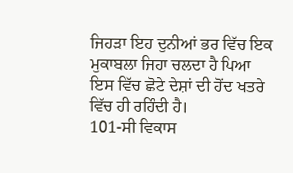ਜਿਹੜਾ ਇਹ ਦੁਨੀਆਂ ਭਰ ਵਿੱਚ ਇਕ ਮੁਕਾਬਲਾ ਜਿਹਾ ਚਲਦਾ ਹੈ ਪਿਆ ਇਸ ਵਿੱਚ ਛੋਟੇ ਦੇਸ਼ਾਂ ਦੀ ਹੋਂਦ ਖਤਰੇ ਵਿੱਚ ਹੀ ਰਹਿੰਦੀ ਹੈ।
101-ਸੀ ਵਿਕਾਸ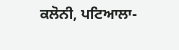ਕਲੋਨੀ, ਪਟਿਆਲਾ-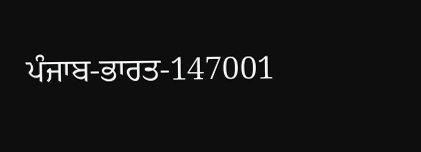ਪੰਜਾਬ-ਭਾਰਤ-147001